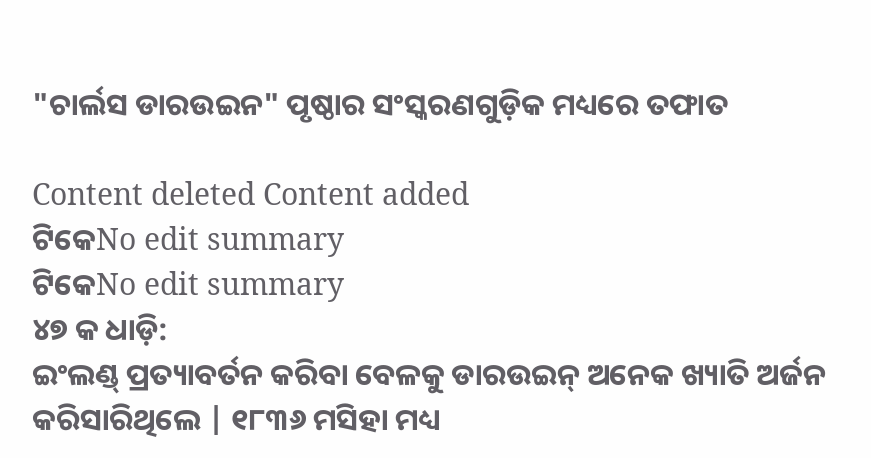"ଚାର୍ଲସ ଡାରଉଇନ" ପୃଷ୍ଠାର ସଂସ୍କରଣ‌ଗୁଡ଼ିକ ମଧ୍ୟରେ ତଫାତ

Content deleted Content added
ଟିକେNo edit summary
ଟିକେNo edit summary
୪୭ କ ଧାଡ଼ି:
ଇଂଲଣ୍ଡ୍ ପ୍ରତ୍ୟାବର୍ତନ କରିବା ବେଳକୁ ଡାରଉଇନ୍ ଅନେକ ଖ୍ୟାତି ଅର୍ଜନ କରିସାରିଥିଲେ | ୧୮୩୬ ମସିହା ମଧ୍ୟ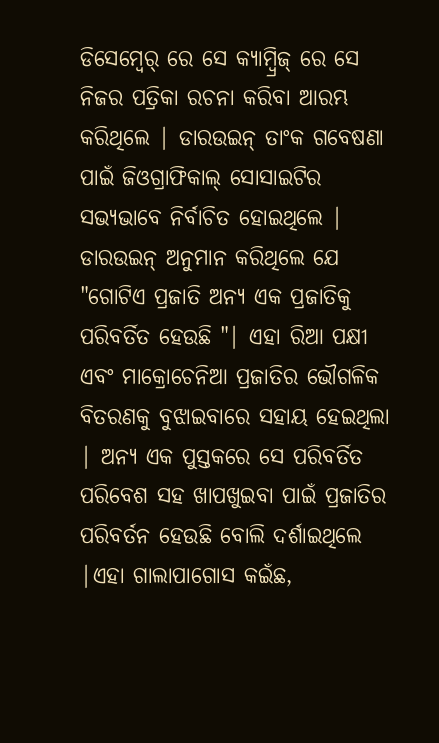ଡିସେମ୍ବେର୍ ରେ ସେ କ୍ୟାମ୍ବ୍ରିଜ୍ ରେ ସେ ନିଜର ପତ୍ରିକା ରଚନା କରିବା ଆରମ୍ଭ କରିଥିଲେ | ଡାରଉଇନ୍ ତାଂକ ଗବେଷଣା ପାଇଁ ଜିଓଗ୍ରାଫିକାଲ୍ ସୋସାଇଟିର ସଭ୍ୟଭାବେ ନିର୍ବାଚିତ ହୋଇଥିଲେ | ଡାରଉଇନ୍ ଅନୁମାନ କରିଥିଲେ ଯେ "ଗୋଟିଏ ପ୍ରଜାତି ଅନ୍ୟ ଏକ ପ୍ରଜାତିକୁ ପରିବର୍ତିତ ହେଉଛି "| ଏହା ରିଆ ପକ୍ଷୀ ଏବଂ ମାକ୍ରୋଚେନିଆ ପ୍ରଜାତିର ଭୌଗଳିକ ବିତରଣକୁ ବୁଝାଇବାରେ ସହାୟ ହେଇଥିଲା | ଅନ୍ୟ ଏକ ପୁସ୍ତକରେ ସେ ପରିବର୍ତିତ ପରିବେଶ ସହ ଖାପଖୁଇବା ପାଇଁ ପ୍ରଜାତିର ପରିବର୍ତନ ହେଉଛି ବୋଲି ଦର୍ଶାଇଥିଲେ |ଏହା ଗାଲାପାଗୋସ କଇଁଛ,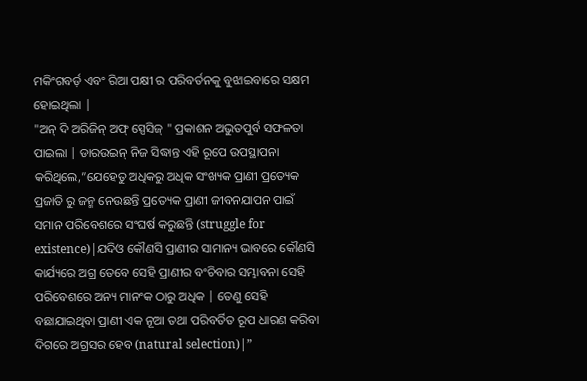ମକିଂଗବର୍ଡ଼ ଏବଂ ରିଆ ପକ୍ଷୀ ର ପରିବର୍ତନକୁ ବୁଝାଇବାରେ ସକ୍ଷମ ହୋଇଥିଲା |
"ଅନ୍ ଦି ଅରିଜିନ୍ ଅଫ୍ ସ୍ପେସିଜ୍ " ପ୍ରକାଶନ ଅଭୁତପୁର୍ବ ସଫଳତା ପାଇଲା | ଡାରଉଇନ୍ ନିଜ ସିଦ୍ଧାନ୍ତ ଏହି ରୂପେ ଉପସ୍ଥାପନା କରିଥିଲେ,”ଯେହେତୁ ଅଧିକରୁ ଅଧିକ ସଂଖ୍ୟକ ପ୍ରାଣୀ ପ୍ରତ୍ୟେକ ପ୍ରଜାତି ରୁ ଜନ୍ମ ନେଉଛନ୍ତି ପ୍ରତ୍ୟେକ ପ୍ରାଣୀ ଜୀବନଯାପନ ପାଇଁ ସମାନ ପରିବେଶରେ ସଂଘର୍ଷ କରୁଛନ୍ତି (struggle for existence)|ଯଦିଓ କୌଣସି ପ୍ରାଣୀର ସାମାନ୍ୟ ଭାବରେ କୌଣସି କାର୍ଯ୍ୟରେ ଅଗ୍ର ତେବେ ସେହି ପ୍ରାଣୀର ବଂଚିବାର ସମ୍ଭାବନା ସେହି ପରିବେଶରେ ଅନ୍ୟ ମାନଂକ ଠାରୁ ଅଧିକ | ତେଣୁ ସେହି ବଛାଯାଇଥିବା ପ୍ରାଣୀ ଏକ ନୂଆ ତଥା ପରିବର୍ତିତ ରୂପ ଧାରଣ କରିବା ଦିଗରେ ଅଗ୍ରସର ହେବ (natural selection)|”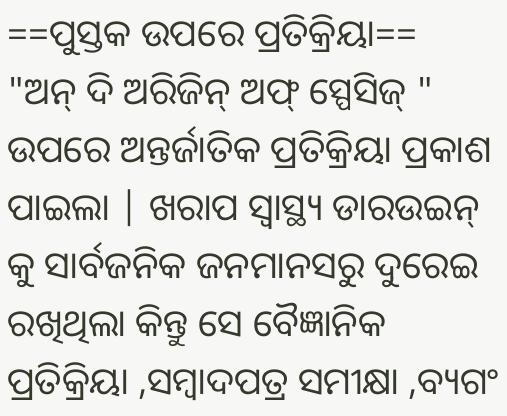==ପୁସ୍ତକ ଉପରେ ପ୍ରତିକ୍ରିୟା==
"ଅନ୍ ଦି ଅରିଜିନ୍ ଅଫ୍ ସ୍ପେସିଜ୍ " ଉପରେ ଅନ୍ତର୍ଜାତିକ ପ୍ରତିକ୍ରିୟା ପ୍ରକାଶ ପାଇଲା | ଖରାପ ସ୍ଵାସ୍ଥ୍ୟ ଡାରଉଇନ୍ କୁ ସାର୍ବଜନିକ ଜନମାନସରୁ ଦୁରେଇ ରଖିଥିଲା କିନ୍ତୁ ସେ ବୈଜ୍ଞାନିକ ପ୍ରତିକ୍ରିୟା ,ସମ୍ବାଦପତ୍ର ସମୀକ୍ଷା ,ବ୍ୟଗଂ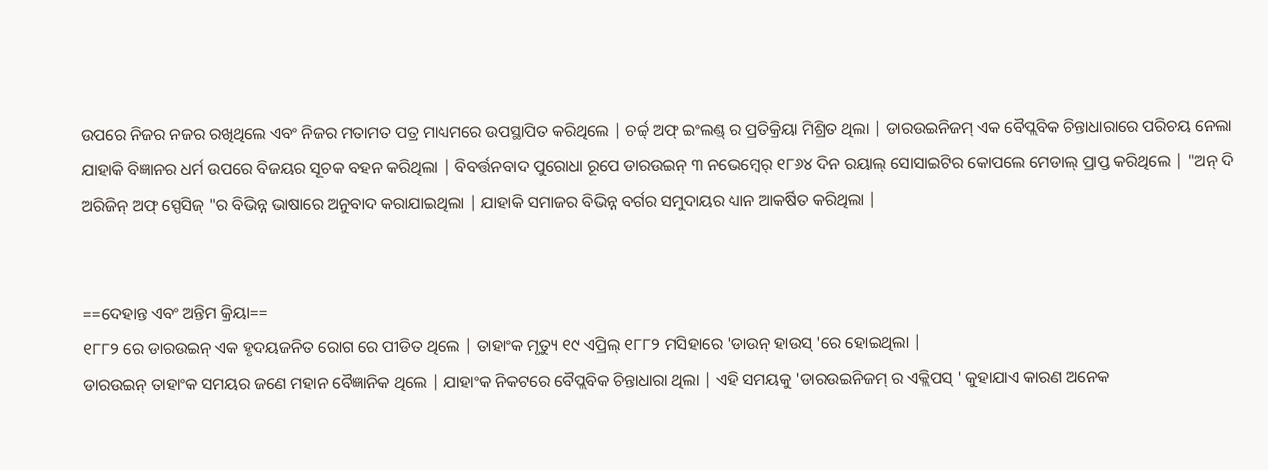ଉପରେ ନିଜର ନଜର ରଖିଥିଲେ ଏବଂ ନିଜର ମତାମତ ପତ୍ର ମାଧ୍ୟମରେ ଉପସ୍ଥାପିତ କରିଥିଲେ | ଚର୍ଚ୍ଚ୍ ଅଫ୍ ଇଂଲଣ୍ଡ୍ ର ପ୍ରତିକ୍ରିୟା ମିଶ୍ରିତ ଥିଲା | ଡାରଉଇନିଜମ୍ ଏକ ବୈପ୍ଲବିକ ଚିନ୍ତାଧାରାରେ ପରିଚୟ ନେଲା ଯାହାକି ବିଜ୍ଞାନର ଧର୍ମ ଉପରେ ବିଜୟର ସୂଚକ ବହନ କରିଥିଲା | ବିବର୍ତ୍ତନବାଦ ପୁରୋଧା ରୂପେ ଡାରଉଇନ୍ ୩ ନଭେମ୍ବେର୍ ୧୮୬୪ ଦିନ ରୟାଲ୍ ସୋସାଇଟିର କୋପଲେ ମେଡାଲ୍ ପ୍ରାପ୍ତ କରିଥିଲେ | "ଅନ୍ ଦି ଅରିଜିନ୍ ଅଫ୍ ସ୍ପେସିଜ୍ "ର ବିଭିନ୍ନ ଭାଷାରେ ଅନୁବାଦ କରାଯାଇଥିଲା | ଯାହାକି ସମାଜର ବିଭିନ୍ନ ବର୍ଗର ସମୁଦାୟର ଧ୍ୟାନ ଆକର୍ଷିତ କରିଥିଲା |


==ଦେହାନ୍ତ ଏବଂ ଅନ୍ତିମ କ୍ରିୟା==
୧୮୮୨ ରେ ଡାରଉଇନ୍ ଏକ ହୃଦୟଜନିତ ରୋଗ ରେ ପୀଡିତ ଥିଲେ | ତାହାଂକ ମୃତ୍ୟୁ ୧୯ ଏପ୍ରିଲ୍ ୧୮୮୨ ମସିହାରେ 'ଡାଉନ୍ ହାଉସ୍ 'ରେ ହୋଇଥିଲା |
ଡାରଉଇନ୍ ତାହାଂକ ସମୟର ଜଣେ ମହାନ ବୈଜ୍ଞାନିକ ଥିଲେ | ଯାହାଂକ ନିକଟରେ ବୈପ୍ଲବିକ ଚିନ୍ତାଧାରା ଥିଲା | ଏହି ସମୟକୁ 'ଡାରଉଇନିଜମ୍ ର ଏକ୍ଲିପସ୍ ' କୁହାଯାଏ କାରଣ ଅନେକ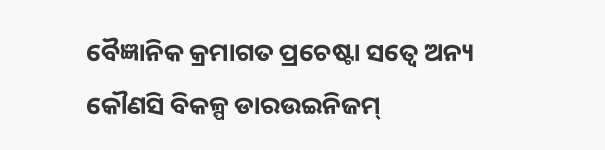ବୈଜ୍ଞାନିକ କ୍ରମାଗତ ପ୍ରଚେଷ୍ଟା ସତ୍ବେ ଅନ୍ୟ କୌଣସି ବିକଳ୍ପ ଡାରଉଇନିଜମ୍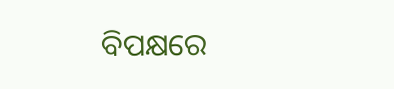ବିପକ୍ଷରେ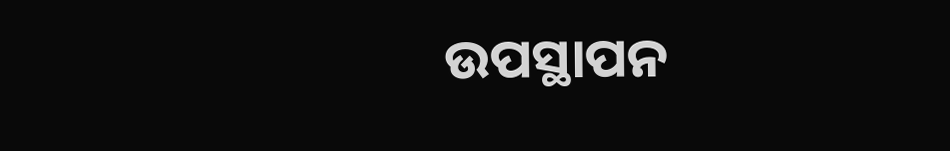ଉପସ୍ଥାପନ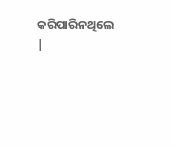କରିପାରିନଥିଲେ |